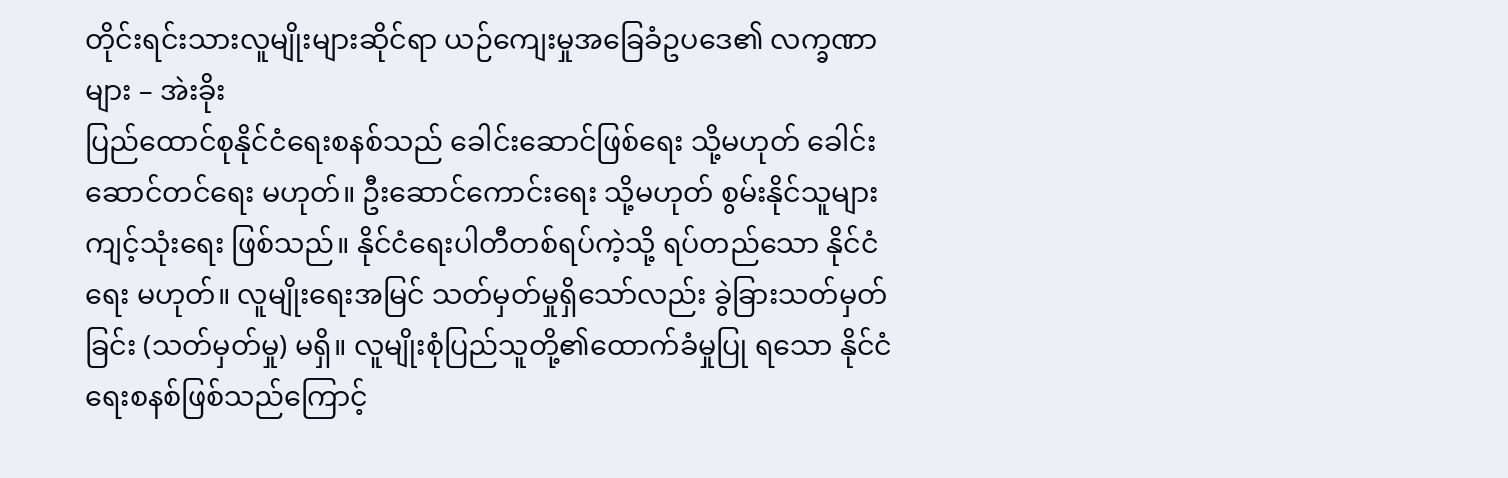တိုင်းရင်းသားလူမျိုးများဆိုင်ရာ ယဉ်ကျေးမှုအခြေခံဥပဒေ၏ လက္ခဏာများ – အဲးခိုး
ပြည်ထောင်စုနိုင်ငံရေးစနစ်သည် ခေါင်းဆောင်ဖြစ်ရေး သို့မဟုတ် ခေါင်းဆောင်တင်ရေး မဟုတ်။ ဦးဆောင်ကောင်းရေး သို့မဟုတ် စွမ်းနိုင်သူများကျင့်သုံးရေး ဖြစ်သည်။ နိုင်ငံရေးပါတီတစ်ရပ်ကဲ့သို့ ရပ်တည်သော နိုင်ငံရေး မဟုတ်။ လူမျိုးရေးအမြင် သတ်မှတ်မှုရှိသော်လည်း ခွဲခြားသတ်မှတ်ခြင်း (သတ်မှတ်မှု) မရှိ။ လူမျိုးစုံပြည်သူတို့၏ထောက်ခံမှုပြု ရသော နိုင်ငံရေးစနစ်ဖြစ်သည်ကြောင့်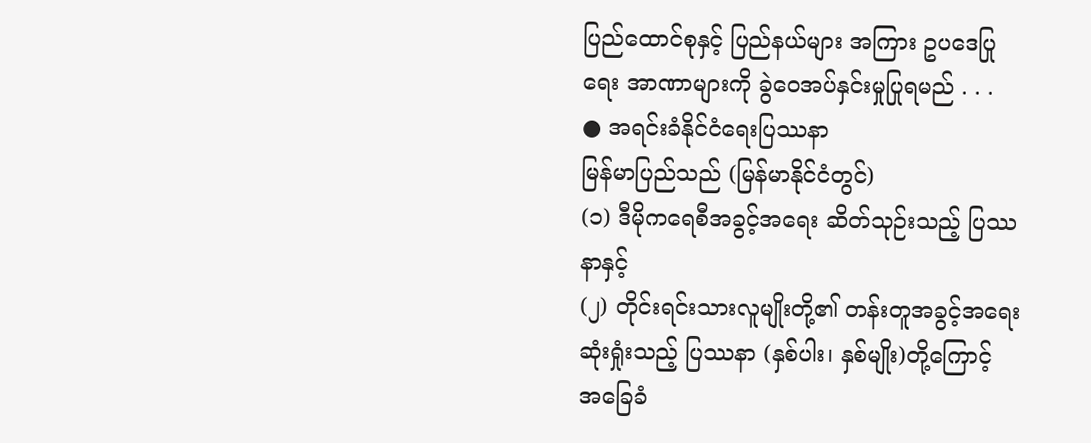ပြည်ထောင်စုနှင့် ပြည်နယ်များ အကြား ဥပဒေပြုရေး အာဏာများကို ခွဲဝေအပ်နှင်းမှုပြုရမည် . . .
● အရင်းခံနိုင်ငံရေးပြဿနာ
မြန်မာပြည်သည် (မြန်မာနိုင်ငံတွင်)
(၁) ဒီမိုကရေစီအခွင့်အရေး ဆိတ်သုဉ်းသည့် ပြဿနာနှင့်
(၂) တိုင်းရင်းသားလူမျိုးတို့၏ တန်းတူအခွင့်အရေးဆုံးရှုံးသည့် ပြဿနာ (နှစ်ပါး၊ နှစ်မျိုး)တို့ကြောင့် အခြေခံ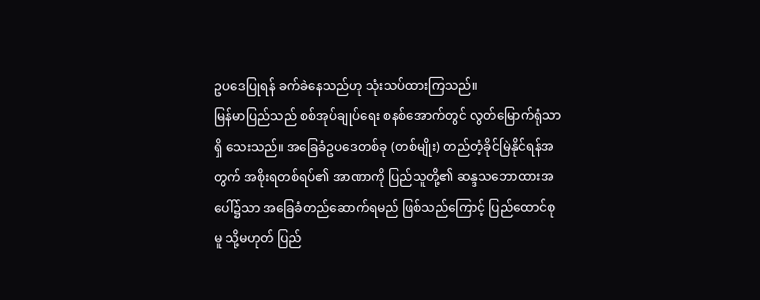ဥပဒေပြုရန် ခက်ခဲနေသည်ဟု သုံးသပ်ထားကြသည်။
မြန်မာပြည်သည် စစ်အုပ်ချုပ်ရေး စနစ်အောက်တွင် လွတ်မြောက်ရုံသာရှိ သေးသည်။ အခြေခံဥပဒေတစ်ခု (တစ်မျိုး) တည်တံ့ခိုင်မြဲနိုင်ရန်အတွက် အစိုးရတစ်ရပ်၏ အာဏာကို ပြည်သူတို့၏ ဆန္ဒသဘောထားအပေါ်၌သာ အခြေခံတည်ဆောက်ရမည် ဖြစ်သည်ကြောင့် ပြည်ထောင်စုမူ သို့မဟုတ် ပြည်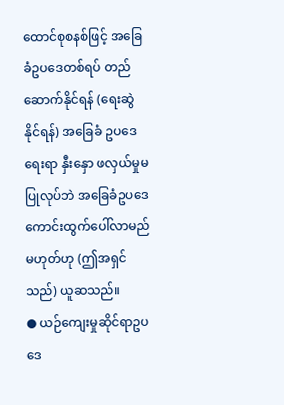ထောင်စုစနစ်ဖြင့် အခြေခံဥပဒေတစ်ရပ် တည်ဆောက်နိုင်ရန် (ရေးဆွဲနိုင်ရန်) အခြေခံ ဥပဒေရေးရာ နှီးနှော ဖလှယ်မှုမပြုလုပ်ဘဲ အခြေခံဥပဒေကောင်းထွက်ပေါ်လာမည်မဟုတ်ဟု (ဤအရှင်သည်) ယူဆသည်။
● ယဉ်ကျေးမှုဆိုင်ရာဥပဒေ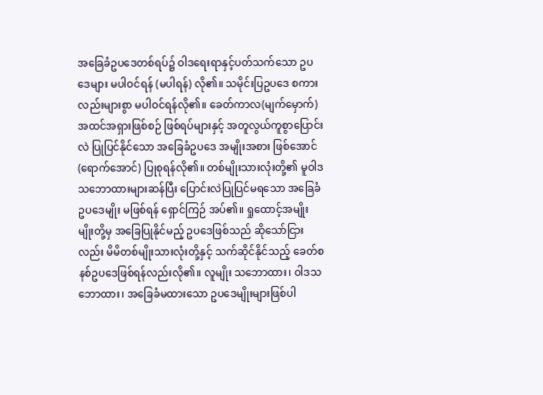အခြေခံဥပဒေတစ်ရပ်၌ ဝါဒရေးရာနှင့်ပတ်သက်သော ဥပဒေများ မပါဝင်ရန် (မပါရန်) လို၏။ သမိုင်းပြဥပဒေ စကားလည်းများစွာ မပါဝင်ရန်လို၏။ ခေတ်ကာလ(မျက်မှောက်) အထင်အရှားဖြစ်စဉ် ဖြစ်ရပ်များနှင့် အတူလွယ်ကူစွာပြောင်းလဲ ပြုပြင်နိုင်သော အခြေခံဥပဒေ အမျိုးအစား ဖြစ်အောင် (ရောက်အောင်) ပြုစုရန်လို၏။ တစ်မျိုးသားလုံးတို့၏ မူဝါဒသဘောထားများဆန်ပြီး ပြောင်းလဲပြုပြင်မရသော အခြေခံဥပဒေမျိုး မဖြစ်ရန် ရှောင်ကြဉ် အပ်၏။ ရှုထောင့်အမျိုးမျိုးတို့မှ အခြေပြုနိုင်မည့် ဥပဒေဖြစ်သည် ဆိုသော်ငြားလည်း မိမိတစ်မျိုးသားလုံးတို့နှင့် သက်ဆိုင်နိုင်သည့် ခေတ်စနစ်ဥပဒေဖြစ်ရန်လည်းလို၏။ လူမျိုး သဘောထား၊ ဝါဒသဘောထား၊ အခြေခံမထားသော ဥပဒေမျိုးများဖြစ်ပါ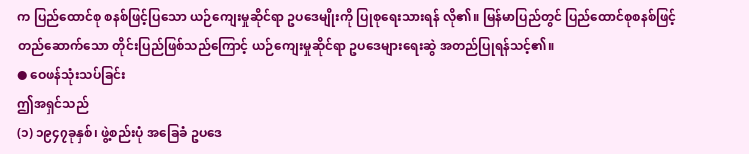က ပြည်ထောင်စု စနစ်ဖြင့်ပြသော ယဉ်ကျေးမှုဆိုင်ရာ ဥပဒေမျိုးကို ပြုစုရေးသားရန် လို၏။ မြန်မာပြည်တွင် ပြည်ထောင်စုစနစ်ဖြင့် တည်ဆောက်သော တိုင်းပြည်ဖြစ်သည်ကြောင့် ယဉ်ကျေးမှုဆိုင်ရာ ဥပဒေများရေးဆွဲ အတည်ပြုရန်သင့်၏။
● ဝေဖန်သုံးသပ်ခြင်း
ဤအရှင်သည်
(၁) ၁၉၄၇ခုနှစ်၊ ဖွဲ့စည်းပုံ အခြေခံ ဥပဒေ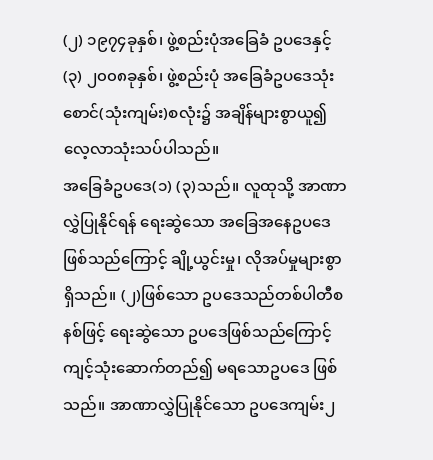(၂) ၁၉၇၄ခုနှစ်၊ ဖွဲ့စည်းပုံအခြေခံ ဥပဒေနှင့်
(၃) ၂၀၀၈ခုနှစ်၊ ဖွဲ့စည်းပုံ အခြေခံဥပဒေသုံးစောင်(သုံးကျမ်း)စလုံး၌ အချိန်များစွာယူ၍ လေ့လာသုံးသပ်ပါသည်။
အခြေခံဥပဒေ(၁) (၃)သည်။ လူထုသို့ အာဏာလွှဲပြုနိုင်ရန် ရေးဆွဲသော အခြေအနေဥပဒေဖြစ်သည်ကြောင့် ချို့ယွင်းမှု၊ လိုအပ်မှုများစွာရှိသည်။ (၂)ဖြစ်သော ဥပဒေသည်တစ်ပါတီစနစ်ဖြင့် ရေးဆွဲသော ဥပဒေဖြစ်သည်ကြောင့် ကျင့်သုံးဆောက်တည်၍ မရသောဥပဒေ ဖြစ်သည်။ အာဏာလွှဲပြုနိုင်သော ဥပဒေကျမ်း၂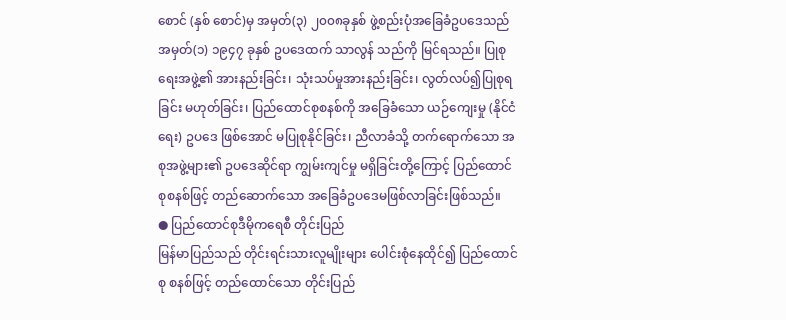စောင် (နှစ် စောင်)မှ အမှတ်(၃) ၂၀၀၈ခုနှစ် ဖွဲ့စည်းပုံအခြေခံဥပဒေသည် အမှတ်(၁) ၁၉၄၇ ခုနှစ် ဥပဒေထက် သာလွန် သည်ကို မြင်ရသည်။ ပြုစုရေးအဖွဲ့၏ အားနည်းခြင်း၊ သုံးသပ်မှုအားနည်းခြင်း၊ လွတ်လပ်၍ပြုစုရခြင်း မဟုတ်ခြင်း၊ ပြည်ထောင်စုစနစ်ကို အခြေခံသော ယဉ်ကျေးမှု (နိုင်ငံရေး) ဥပဒေ ဖြစ်အောင် မပြုစုနိုင်ခြင်း၊ ညီလာခံသို့ တက်ရောက်သော အစုအဖွဲ့များ၏ ဥပဒေဆိုင်ရာ ကျွမ်းကျင်မှု မရှိခြင်းတို့ကြောင့် ပြည်ထောင်စုစနစ်ဖြင့် တည်ဆောက်သော အခြေခံဥပဒေမဖြစ်လာခြင်းဖြစ်သည်။
● ပြည်ထောင်စုဒီမိုကရေစီ တိုင်းပြည်
မြန်မာပြည်သည် တိုင်းရင်းသားလူမျိုးများ ပေါင်းစုံနေထိုင်၍ ပြည်ထောင်စု စနစ်ဖြင့် တည်ထောင်သော တိုင်းပြည်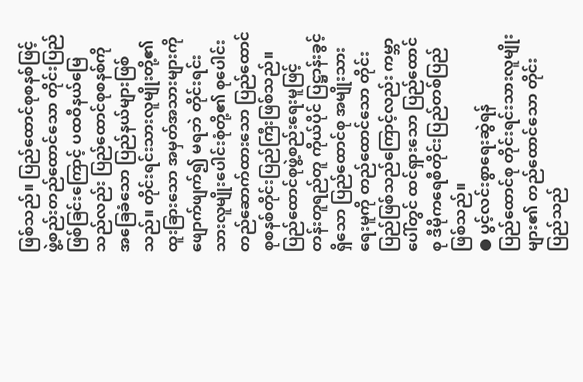ဖြစ်သည်။ ပြည်ထောင်စုစနစ်ဖြင့် ဖွဲ့စည်းတည်ထောင်သော တိုင်းပြည်ဖြစ်ခြင်းကြောင့် ပထဝီနယ်မြေ သည်လည်း ပြည်ထောင်စုစနစ်ကို အခြေခံသော ပြည်နယ်များဖြစ်သည်။ တိုင်းရင်းသားလူမျိုးတို့၏ ထူးခြားသော အမှတ်အသားများကို ဖျောက်ဖျက်၍ မရဘဲ တိုင်းရင်းသားလူမျိုးပေါင်းစုံတို့၏ စုပေါင်းတည်ဆောက်ထားသော ပြည်ထောင်စုစနစ်တိုင်းပြည်ကြီးဖြစ်သည်။ ပြည်ထောင်စုဖွဲ့စည်းရေးမူဖြင့် တန်းတူရည်တူ ကိုယ်ပိုင် ပြဋ္ဌာန်းခွင့်ရှိသော ပြည်ထောင်စု အမျိုးသားရေးမူကို တည်ထောင်သော တိုင်းပြည်ဖြစ်သည်ကြောင့်လည်း ကမ္ဘာပေါ်တွင် ထင်ရှားသော ပြည်ထောင်စု ဒီမိုကရေစီတိုင်းပြည်တစ်ပြည်ဖြစ်သည်။
● ပွင့်လင်းစွာရေးဆွဲရန်
ပြည်ထောင်စု တိုင်းရင်းသားလူမျိုးများ၏ တည်ထောင်သော တိုင်းပြည်သည်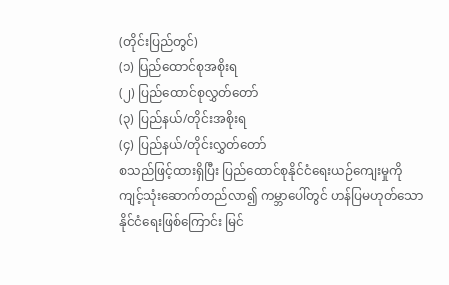(တိုင်းပြည်တွင်)
(၁) ပြည်ထောင်စုအစိုးရ
(၂) ပြည်ထောင်စုလွှတ်တော်
(၃) ပြည်နယ်/တိုင်းအစိုးရ
(၄) ပြည်နယ်/တိုင်းလွှတ်တော်
စသည်ဖြင့်ထားရှိပြီး ပြည်ထောင်စုနိုင်ငံရေးယဉ်ကျေးမှုကို ကျင့်သုံးဆောက်တည်လာ၍ ကမ္ဘာပေါ်တွင် ဟန်ပြမဟုတ်သော နိုင်ငံရေးဖြစ်ကြောင်း မြင်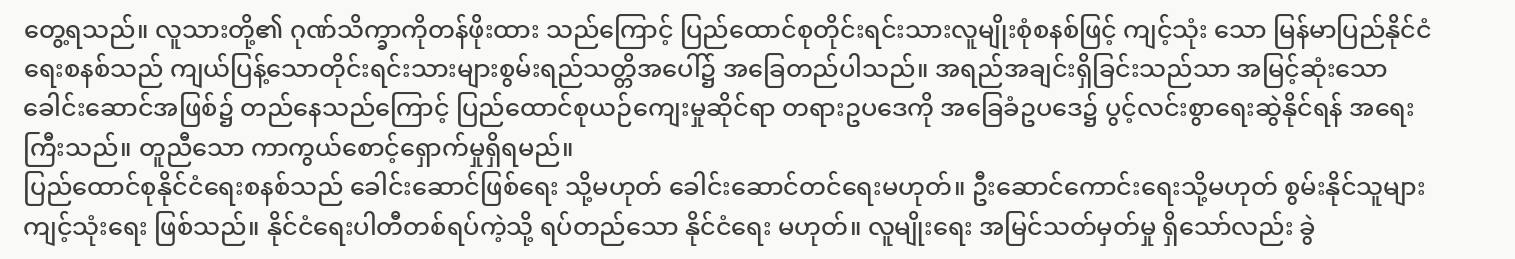တွေ့ရသည်။ လူသားတို့၏ ဂုဏ်သိက္ခာကိုတန်ဖိုးထား သည်ကြောင့် ပြည်ထောင်စုတိုင်းရင်းသားလူမျိုးစုံစနစ်ဖြင့် ကျင့်သုံး သော မြန်မာပြည်နိုင်ငံရေးစနစ်သည် ကျယ်ပြန့်သောတိုင်းရင်းသားများစွမ်းရည်သတ္တိအပေါ်၌ အခြေတည်ပါသည်။ အရည်အချင်းရှိခြင်းသည်သာ အမြင့်ဆုံးသော ခေါင်းဆောင်အဖြစ်၌ တည်နေသည်ကြောင့် ပြည်ထောင်စုယဉ်ကျေးမှုဆိုင်ရာ တရားဥပဒေကို အခြေခံဥပဒေ၌ ပွင့်လင်းစွာရေးဆွဲနိုင်ရန် အရေးကြီးသည်။ တူညီသော ကာကွယ်စောင့်ရှောက်မှုရှိရမည်။
ပြည်ထောင်စုနိုင်ငံရေးစနစ်သည် ခေါင်းဆောင်ဖြစ်ရေး သို့မဟုတ် ခေါင်းဆောင်တင်ရေးမဟုတ်။ ဦးဆောင်ကောင်းရေးသို့မဟုတ် စွမ်းနိုင်သူများကျင့်သုံးရေး ဖြစ်သည်။ နိုင်ငံရေးပါတီတစ်ရပ်ကဲ့သို့ ရပ်တည်သော နိုင်ငံရေး မဟုတ်။ လူမျိုးရေး အမြင်သတ်မှတ်မှု ရှိသော်လည်း ခွဲ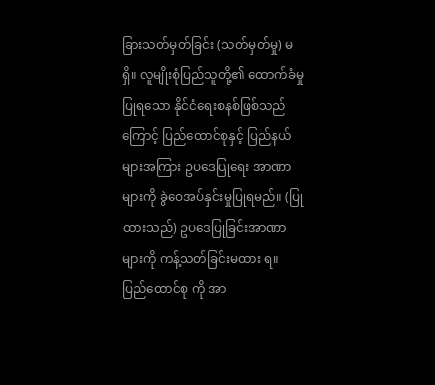ခြားသတ်မှတ်ခြင်း (သတ်မှတ်မှု) မရှိ။ လူမျိုးစုံပြည်သူတို့၏ ထောက်ခံမှုပြုရသော နိုင်ငံရေးစနစ်ဖြစ်သည်ကြောင့် ပြည်ထောင်စုနှင့် ပြည်နယ်များအကြား ဥပဒေပြုရေး အာဏာများကို ခွဲဝေအပ်နှင်းမှုပြုရမည်။ (ပြုထားသည်) ဥပဒေပြုခြင်းအာဏာများကို ကန့်သတ်ခြင်းမထား ရ။ ပြည်ထောင်စု ကို အာ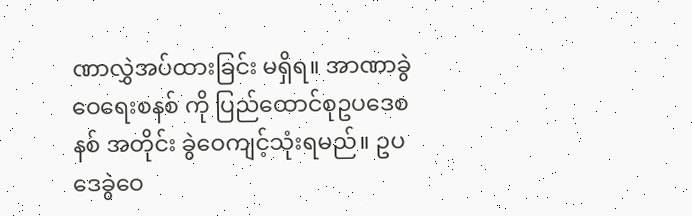ဏာလွှဲအပ်ထားခြင်း မရှိရ။ အာဏာခွဲဝေရေးစနစ် ကို ပြည်ထောင်စုဥပဒေစနစ် အတိုင်း ခွဲဝေကျင့်သုံးရမည်။ ဥပဒေခွဲဝေ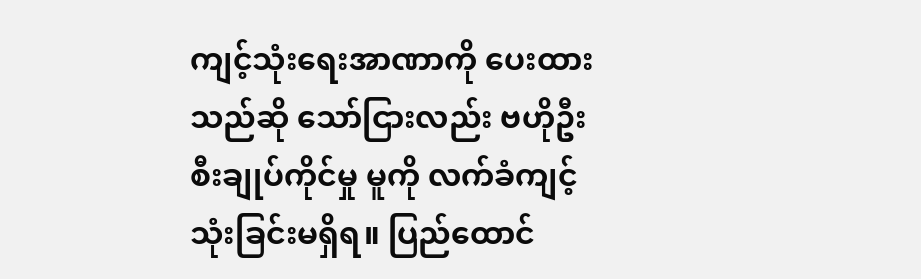ကျင့်သုံးရေးအာဏာကို ပေးထားသည်ဆို သော်ငြားလည်း ဗဟိုဦးစီးချုပ်ကိုင်မှု မူကို လက်ခံကျင့်သုံးခြင်းမရှိရ။ ပြည်ထောင်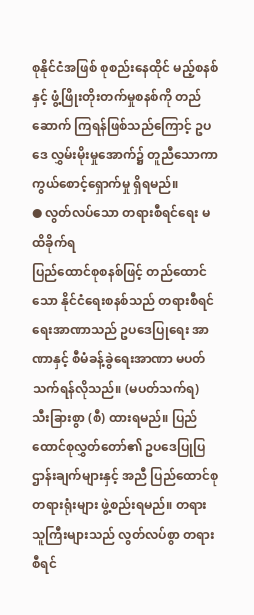စုနိုင်ငံအဖြစ် စုစည်းနေထိုင် မည့်စနစ်နှင့် ဖွံ့ဖြိုးတိုးတက်မှုစနစ်ကို တည်ဆောက် ကြရန်ဖြစ်သည်ကြောင့် ဥပဒေ လွှမ်းမိုးမှုအောက်၌ တူညီသောကာကွယ်စောင့်ရှောက်မှု ရှိရမည်။
● လွတ်လပ်သော တရားစီရင်ရေး မထိခိုက်ရ
ပြည်ထောင်စုစနစ်ဖြင့် တည်ထောင်သော နိုင်ငံရေးစနစ်သည် တရားစီရင်ရေးအာဏာသည် ဥပဒေပြုရေး အာဏာနှင့် စီမံခန့်ခွဲရေးအာဏာ မပတ်သက်ရန်လိုသည်။ (မပတ်သက်ရ) သီးခြားစွာ (စီ) ထားရမည်။ ပြည် ထောင်စုလွှတ်တော်၏ ဥပဒေပြုပြဌာန်းချက်များနှင့် အညီ ပြည်ထောင်စုတရားရုံးများ ဖွဲ့စည်းရမည်။ တရား သူကြီးများသည် လွတ်လပ်စွာ တရားစီရင်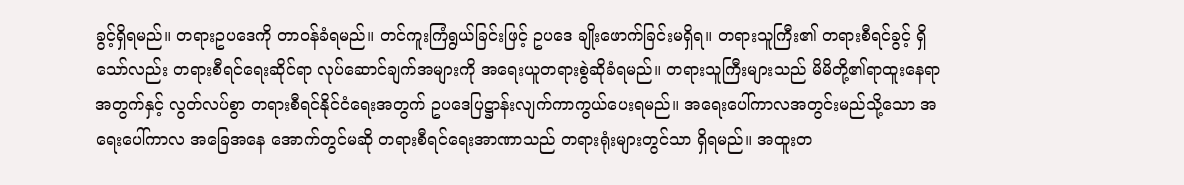ခွင့်ရှိရမည်။ တရားဥပဒေကို တာဝန်ခံရမည်။ တင်ကူးကြံရွယ်ခြင်းဖြင့် ဥပဒေ ချိုးဖောက်ခြင်းမရှိရ။ တရားသူကြီး၏ တရားစီရင်ခွင့် ရှိသော်လည်း တရားစီရင်ရေးဆိုင်ရာ လုပ်ဆောင်ချက်အများကို အရေးယူတရားစွဲဆိုခံရမည်။ တရားသူကြီးများသည် မိမိတို့၏ရာထူးနေရာအတွက်နှင့် လွတ်လပ်စွာ တရားစီရင်နိုင်ငံရေးအတွက် ဥပဒေပြဋ္ဌာန်းလျက်ကာကွယ်ပေးရမည်။ အရေးပေါ်ကာလအတွင်းမည်သို့သော အရေးပေါ်ကာလ အခြေအနေ အောက်တွင်မဆို တရားစီရင်ရေးအာဏာသည် တရားရုံးများတွင်သာ ရှိရမည်။ အထူးတ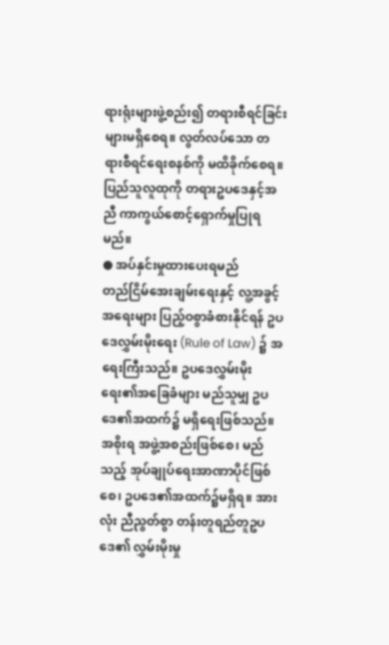ရားရုံးများဖွဲ့စည်း၍ တရားစီရင်ခြင်းများမရှိစေရ။ လွတ်လပ်သော တရားစီရင်ရေးစနစ်ကို မထိခိုက်စေရ။ ပြည်သူလူထုကို တရားဥပဒေနှင့်အညီ ကာကွယ်စောင့်ရှောက်မှုပြုရမည်။
● အပ်နှင်းမှုထားပေးရမည်
တည်ငြိမ်အေးချမ်းရေးနှင့် လူ့အခွင့်အရေးများ ပြည့်ဝစွာခံစားနိုင်ရန် ဥပဒေလွှမ်းမိုးရေး (Rule of Law) ၌ အရေးကြီးသည်။ ဥပဒေလွှမ်းမိုးရေး၏အခြေခံများ မည်သူမျှ ဥပဒေ၏အထက်၌ မရှိရေးဖြစ်သည်။ အစိုးရ အဖွဲ့အစည်းဖြစ်စေ၊ မည်သည့် အုပ်ချုပ်ရေးအာဏာပိုင်ဖြစ်စေ၊ ဥပဒေ၏အထက်၌မရှိရ။ အားလုံး ညီညွတ်စွာ တန်းတူရည်တူဥပဒေ၏ လွှမ်းမိုးမှု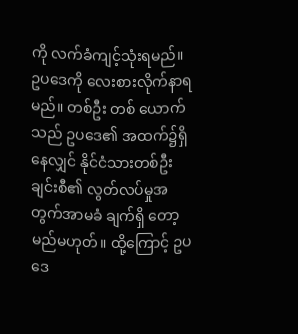ကို လက်ခံကျင့်သုံးရမည်။ ဥပဒေကို လေးစားလိုက်နာရမည်။ တစ်ဦး တစ် ယောက်သည် ဥပဒေ၏ အထက်၌ရှိနေလျှင် နိုင်ငံသားတစ်ဦးချင်းစီ၏ လွတ်လပ်မှုအတွက်အာမခံ ချက်ရှိ တော့မည်မဟုတ်။ ထို့ကြောင့် ဥပဒေ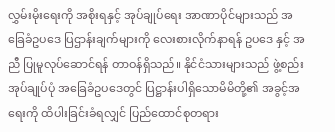လွှမ်းမိုးရေးကို အစိုးရနှင့် အုပ်ချုပ်ရေး အာဏာပိုင်များသည် အခြေခံဥပဒေ ပြဌာန်းချက်များကို လေးစားလိုက်နာရန် ဥပဒေ နှင့် အညီ ပြုမူလုပ်ဆောင်ရန် တာဝန်ရှိသည်။ နိုင်ငံသားများသည် ဖွဲ့စည်းအုပ်ချုပ်ပုံ အခြေခံဥပဒေတွင် ပြဋ္ဌာန်းပါရှိသောမိမိတို့၏ အခွင့်အရေးကို ထိပါးခြင်းခံရလျှင် ပြည်ထောင်စုတရား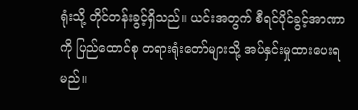ရုံးသို့ တိုင်တန်းခွင့်ရှိသည်။ ယင်းအတွက် စီရင်ပိုင်ခွင့်အာဏာကို ပြည်ထောင်စု တရားရုံးတော်များသို့ အပ်နှင်းမှုထားပေးရမည်။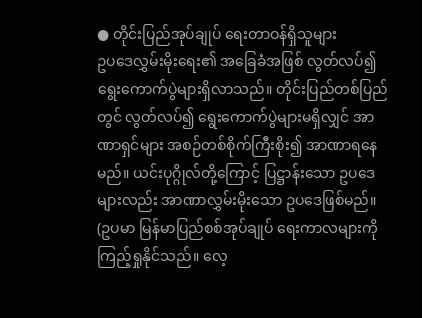● တိုင်းပြည်အုပ်ချုပ် ရေးတာဝန်ရှိသူများ
ဥပဒေလွှမ်းမိုးရေး၏ အခြေခံအဖြစ် လွတ်လပ်၍ ရွေးကောက်ပွဲများရှိလာသည်။ တိုင်းပြည်တစ်ပြည်တွင် လွတ်လပ်၍ ရွေးကောက်ပွဲများမရှိလျှင် အာဏာရှင်များ အစဉ်တစ်စိုက်ကြီးစိုး၍ အာဏာရနေမည်။ ယင်းပုဂ္ဂိုလ်တို့ကြောင့် ပြဋ္ဌာန်းသော ဥပဒေများလည်း အာဏာလွှမ်းမိုးသော ဥပဒေဖြစ်မည်။ (ဥပမာ မြန်မာပြည်စစ်အုပ်ချုပ် ရေးကာလများကို ကြည့်ရှုနိုင်သည်။ လေ့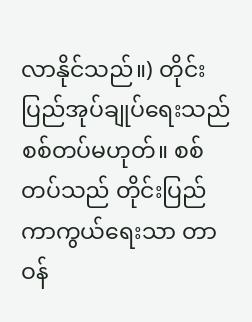လာနိုင်သည်။) တိုင်းပြည်အုပ်ချုပ်ရေးသည် စစ်တပ်မဟုတ်။ စစ်တပ်သည် တိုင်းပြည်ကာကွယ်ရေးသာ တာဝန်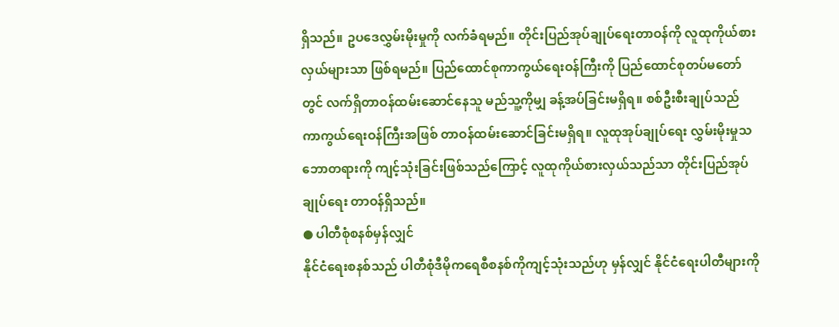ရှိသည်။ ဥပဒေလွှမ်းမိုးမှုကို လက်ခံရမည်။ တိုင်းပြည်အုပ်ချုပ်ရေးတာဝန်ကို လူထုကိုယ်စားလှယ်များသာ ဖြစ်ရမည်။ ပြည်ထောင်စုကာကွယ်ရေးဝန်ကြီးကို ပြည်ထောင်စုတပ်မတော်တွင် လက်ရှိတာဝန်ထမ်းဆောင်နေသူ မည်သူ့ကိုမျှ ခန့်အပ်ခြင်းမရှိရ။ စစ်ဦးစီးချုပ်သည် ကာကွယ်ရေးဝန်ကြီးအဖြစ် တာဝန်ထမ်းဆောင်ခြင်းမရှိရ။ လူထုအုပ်ချုပ်ရေး လွှမ်းမိုးမှုသဘောတရားကို ကျင့်သုံးခြင်းဖြစ်သည်ကြောင့် လူထုကိုယ်စားလှယ်သည်သာ တိုင်းပြည်အုပ်ချုပ်ရေး တာဝန်ရှိသည်။
● ပါတီစုံစနစ်မှန်လျှင်
နိုင်ငံရေးစနစ်သည် ပါတီစုံဒီမိုကရေစီစနစ်ကိုကျင့်သုံးသည်ဟု မှန်လျှင် နိုင်ငံရေးပါတီများကို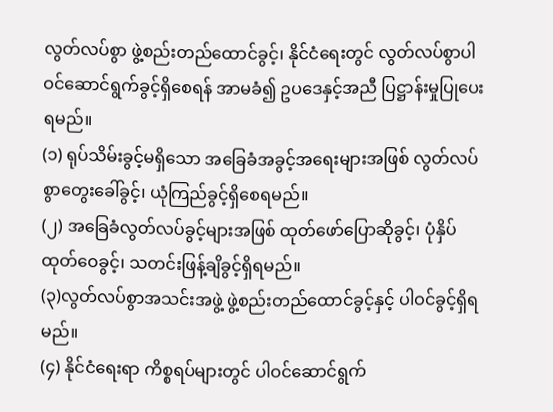လွတ်လပ်စွာ ဖွဲ့စည်းတည်ထောင်ခွင့်၊ နိုင်ငံရေးတွင် လွတ်လပ်စွာပါဝင်ဆောင်ရွက်ခွင့်ရှိစေရန် အာမခံ၍ ဥပဒေနှင့်အညီ ပြဋ္ဌာန်းမှုပြုပေးရမည်။
(၁) ရုပ်သိမ်းခွင့်မရှိသော အခြေခံအခွင့်အရေးများအဖြစ် လွတ်လပ်စွာတွေးခေါ်ခွင့်၊ ယုံကြည်ခွင့်ရှိစေရမည်။
(၂) အခြေခံလွတ်လပ်ခွင့်များအဖြစ် ထုတ်ဖော်ပြောဆိုခွင့်၊ ပုံနှိပ်ထုတ်ဝေခွင့်၊ သတင်းဖြန့်ချိခွင့်ရှိရမည်။
(၃)လွတ်လပ်စွာအသင်းအဖွဲ့ ဖွဲ့စည်းတည်ထောင်ခွင့်နှင့် ပါဝင်ခွင့်ရှိရမည်။
(၄) နိုင်ငံရေးရာ ကိစ္စရပ်များတွင် ပါဝင်ဆောင်ရွက်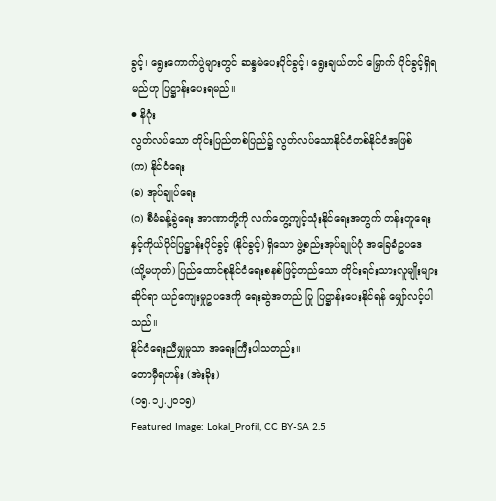ခွင့်၊ ရွေးကောက်ပွဲများတွင် ဆန္ဒမဲပေးပိုင်ခွင့်၊ ရွေးချယ်တင် မြှောက် ပိုင်ခွင့်ရှိရမည်ဟု ပြဋ္ဌာန်းပေးရမည်။
● နိဂုံး
လွတ်လပ်သော တိုင်းပြည်တစ်ပြည်၌ လွတ်လပ်သောနိုင်ငံတစ်နိုင်ငံအဖြစ်
(က) နိုင်ငံရေး
(ခ) အုပ်ချုပ်ရေး
(ဂ) စီမံခန့်ခွဲရေး အာဏာတို့ကို လက်တွေ့ကျင့်သုံးနိုင်ရေးအတွက် တန်းတူရေးနှင့်ကိုယ်ပိုင်ပြဋ္ဌာန်းပိုင်ခွင့် (နိုင်ခွင့်) ရှိသော ဖွဲ့စည်းအုပ်ချုပ်ပုံ အခြေခံဥပဒေ (သို့မဟုတ်) ပြည်ထောင်စုနိုင်ငံရေးစနစ်ဖြင့်တည်သော တိုင်းရင်းသားလူမျိုးများဆိုင်ရာ ယဉ်ကျေးမှုဥပဒေကို ရေးဆွဲအတည် ပြု ပြဋ္ဌာန်းပေးနိုင်ရန် မျှော်လင့်ပါသည်။
နိုင်ငံရေးညီမျှမှုသာ အရေးကြီးပါသတည်း။
တောမှီရဟန်း (အဲးခိုး)
(၁၅.၁၂.၂၀၁၅)
Featured Image: Lokal_Profil, CC BY-SA 2.5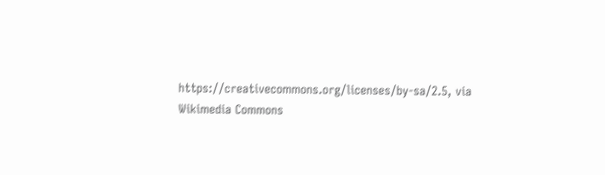https://creativecommons.org/licenses/by-sa/2.5, via Wikimedia Commons